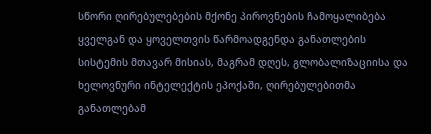სწორი ღირებულებების მქონე პიროვნების ჩამოყალიბება ყველგან და ყოველთვის წარმოადგენდა განათლების სისტემის მთავარ მისიას, მაგრამ დღეს, გლობალიზაციისა და ხელოვნური ინტელექტის ეპოქაში, ღირებულებითმა განათლებამ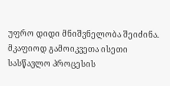უფრო დიდი მნიშვნელობა შეიძინა. მკაფიოდ გამოიკვეთა ისეთი სასწავლო პროცესის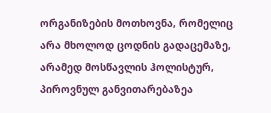ორგანიზების მოთხოვნა, რომელიც არა მხოლოდ ცოდნის გადაცემაზე, არამედ მოსწავლის ჰოლისტურ, პიროვნულ განვითარებაზეა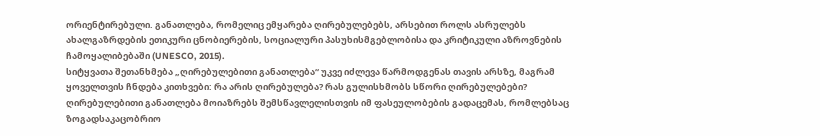ორიენტირებული. განათლება, რომელიც ემყარება ღირებულებებს, არსებით როლს ასრულებს ახალგაზრდების ეთიკური ცნობიერების, სოციალური პასუხისმგებლობისა და კრიტიკული აზროვნების ჩამოყალიბებაში (UNESCO, 2015).
სიტყვათა შეთანხმება „ღირებულებითი განათლება“ უკვე იძლევა წარმოდგენას თავის არსზე, მაგრამ ყოველთვის ჩნდება კითხვები: რა არის ღირებულება? რას გულისხმობს სწორი ღირებულებები?
ღირებულებითი განათლება მოიაზრებს შემსწავლელისთვის იმ ფასეულობების გადაცემას, რომლებსაც ზოგადსაკაცობრიო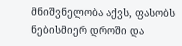მნიშვნელობა აქვს, ფასობს ნებისმიერ დროში და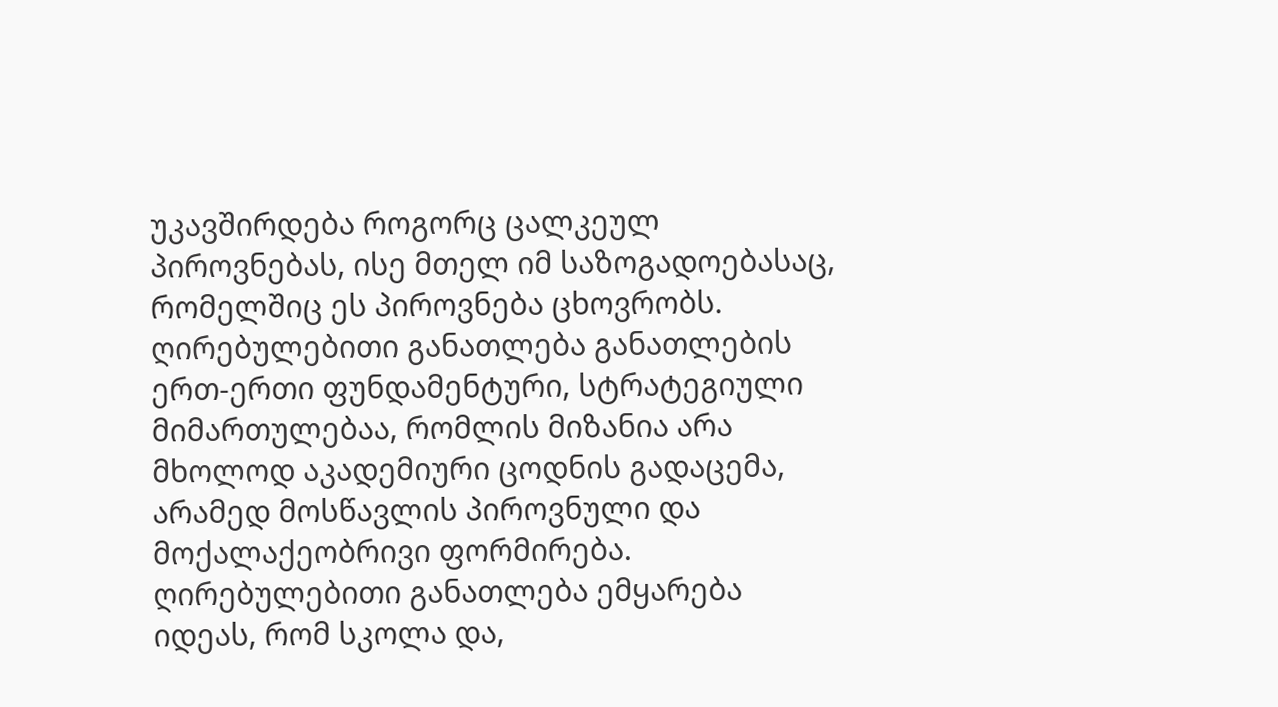უკავშირდება როგორც ცალკეულ პიროვნებას, ისე მთელ იმ საზოგადოებასაც, რომელშიც ეს პიროვნება ცხოვრობს. ღირებულებითი განათლება განათლების ერთ-ერთი ფუნდამენტური, სტრატეგიული მიმართულებაა, რომლის მიზანია არა მხოლოდ აკადემიური ცოდნის გადაცემა, არამედ მოსწავლის პიროვნული და მოქალაქეობრივი ფორმირება. ღირებულებითი განათლება ემყარება იდეას, რომ სკოლა და,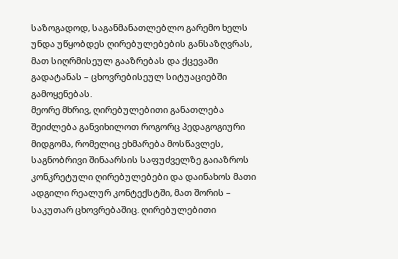საზოგადოდ, საგანმანათლებლო გარემო ხელს უნდა უწყობდეს ღირებულებების განსაზღვრას, მათ სიღრმისეულ გააზრებას და ქცევაში გადატანას – ცხოვრებისეულ სიტუაციებში გამოყენებას.
მეორე მხრივ, ღირებულებითი განათლება შეიძლება განვიხილოთ როგორც პედაგოგიური მიდგომა, რომელიც ეხმარება მოსწავლეს, საგნობრივი შინაარსის საფუძველზე გაიაზროს კონკრეტული ღირებულებები და დაინახოს მათი ადგილი რეალურ კონტექსტში, მათ შორის – საკუთარ ცხოვრებაშიც. ღირებულებითი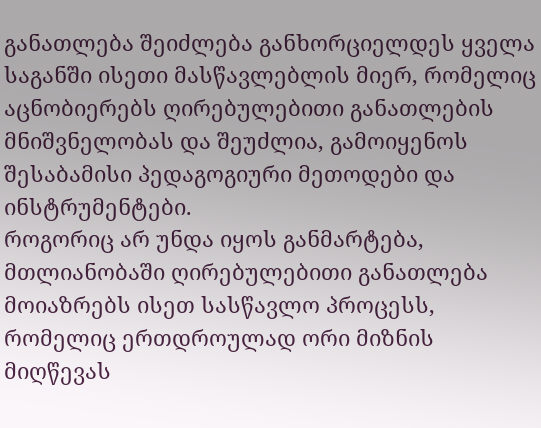განათლება შეიძლება განხორციელდეს ყველა საგანში ისეთი მასწავლებლის მიერ, რომელიც აცნობიერებს ღირებულებითი განათლების მნიშვნელობას და შეუძლია, გამოიყენოს შესაბამისი პედაგოგიური მეთოდები და ინსტრუმენტები.
როგორიც არ უნდა იყოს განმარტება, მთლიანობაში ღირებულებითი განათლება მოიაზრებს ისეთ სასწავლო პროცესს, რომელიც ერთდროულად ორი მიზნის მიღწევას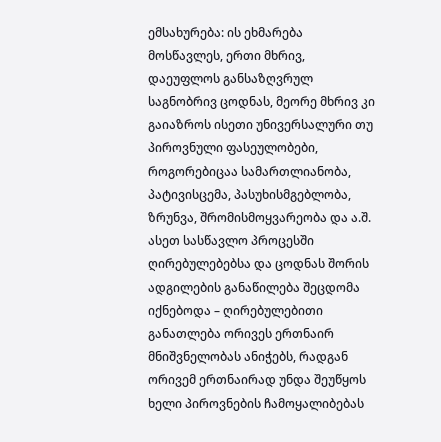ემსახურება: ის ეხმარება მოსწავლეს, ერთი მხრივ, დაეუფლოს განსაზღვრულ საგნობრივ ცოდნას, მეორე მხრივ კი გაიაზროს ისეთი უნივერსალური თუ პიროვნული ფასეულობები, როგორებიცაა სამართლიანობა, პატივისცემა, პასუხისმგებლობა, ზრუნვა, შრომისმოყვარეობა და ა.შ. ასეთ სასწავლო პროცესში ღირებულებებსა და ცოდნას შორის ადგილების განაწილება შეცდომა იქნებოდა – ღირებულებითი განათლება ორივეს ერთნაირ მნიშვნელობას ანიჭებს, რადგან ორივემ ერთნაირად უნდა შეუწყოს ხელი პიროვნების ჩამოყალიბებას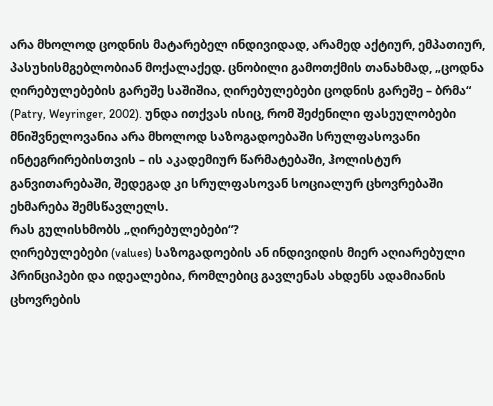არა მხოლოდ ცოდნის მატარებელ ინდივიდად, არამედ აქტიურ, ემპათიურ, პასუხისმგებლობიან მოქალაქედ. ცნობილი გამოთქმის თანახმად, „ცოდნა ღირებულებების გარეშე საშიშია, ღირებულებები ცოდნის გარეშე – ბრმა“ (Patry, Weyringer, 2002). უნდა ითქვას ისიც, რომ შეძენილი ფასეულობები მნიშვნელოვანია არა მხოლოდ საზოგადოებაში სრულფასოვანი ინტეგრირებისთვის – ის აკადემიურ წარმატებაში, ჰოლისტურ განვითარებაში, შედეგად კი სრულფასოვან სოციალურ ცხოვრებაში ეხმარება შემსწავლელს.
რას გულისხმობს „ღირებულებები“?
ღირებულებები (values) საზოგადოების ან ინდივიდის მიერ აღიარებული პრინციპები და იდეალებია, რომლებიც გავლენას ახდენს ადამიანის ცხოვრების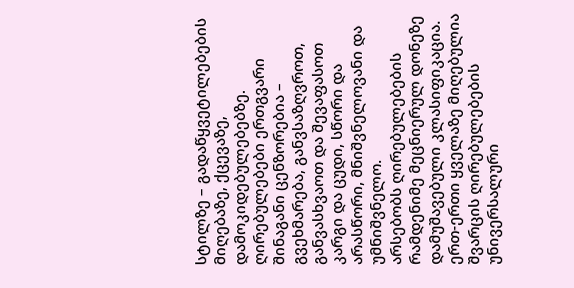სტილზე – გადაწყვეტილებების მიღებაზე, ქცევაზე, დამოკიდებულებებზე.
ღირებულებები ერთგვარი შინაგანი ცენზორებია – გვეხმარება, განვსაზღვროთ, განვასხვაოთ და შევაფასოთ კარგი და ცუდი, სწორი და არასწორი, მნიშვნელოვანი და უმნიშვნელო.
არსებობს ღირებულებების რამდენიმე მეცნიერულ დონეზე დამუშავებული კლასიფიკაცია. ერთ-ერთი ყველაზე მიღებულია შვარცის ღირებულებების უნივერსალური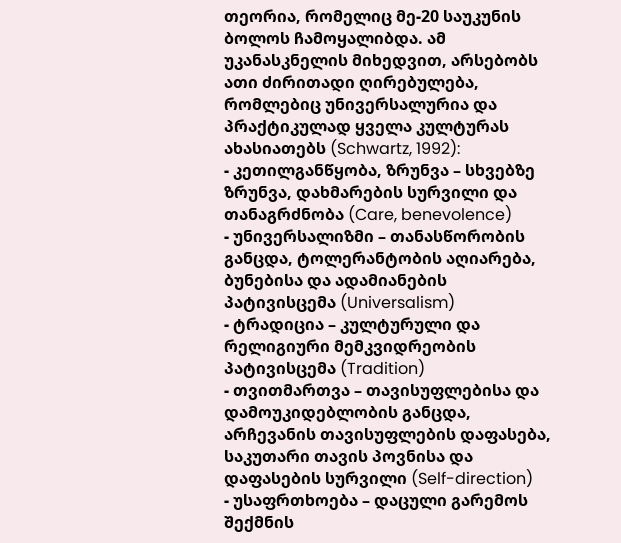თეორია, რომელიც მე-20 საუკუნის ბოლოს ჩამოყალიბდა. ამ უკანასკნელის მიხედვით, არსებობს ათი ძირითადი ღირებულება, რომლებიც უნივერსალურია და პრაქტიკულად ყველა კულტურას ახასიათებს (Schwartz, 1992):
- კეთილგანწყობა, ზრუნვა – სხვებზე ზრუნვა, დახმარების სურვილი და თანაგრძნობა (Care, benevolence)
- უნივერსალიზმი – თანასწორობის განცდა, ტოლერანტობის აღიარება, ბუნებისა და ადამიანების პატივისცემა (Universalism)
- ტრადიცია – კულტურული და რელიგიური მემკვიდრეობის პატივისცემა (Tradition)
- თვითმართვა – თავისუფლებისა და დამოუკიდებლობის განცდა, არჩევანის თავისუფლების დაფასება, საკუთარი თავის პოვნისა და დაფასების სურვილი (Self-direction)
- უსაფრთხოება – დაცული გარემოს შექმნის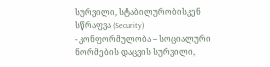სურვილი, სტაბილურობისკენ სწრაფვა (Security)
- კონფორმულობა – სოციალური ნორმების დაცვის სურვილი,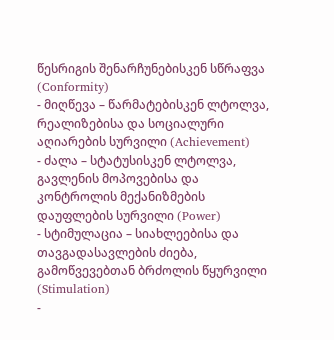წესრიგის შენარჩუნებისკენ სწრაფვა (Conformity)
- მიღწევა – წარმატებისკენ ლტოლვა, რეალიზებისა და სოციალური აღიარების სურვილი (Achievement)
- ძალა – სტატუსისკენ ლტოლვა, გავლენის მოპოვებისა და კონტროლის მექანიზმების დაუფლების სურვილი (Power)
- სტიმულაცია – სიახლეებისა და თავგადასავლების ძიება, გამოწვევებთან ბრძოლის წყურვილი (Stimulation)
-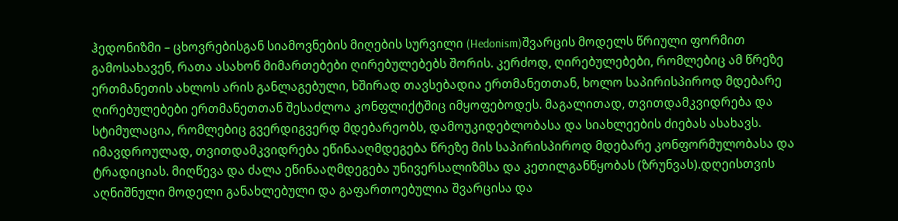ჰედონიზმი – ცხოვრებისგან სიამოვნების მიღების სურვილი (Hedonism)შვარცის მოდელს წრიული ფორმით გამოსახავენ, რათა ასახონ მიმართებები ღირებულებებს შორის. კერძოდ, ღირებულებები, რომლებიც ამ წრეზე ერთმანეთის ახლოს არის განლაგებული, ხშირად თავსებადია ერთმანეთთან, ხოლო საპირისპიროდ მდებარე ღირებულებები ერთმანეთთან შესაძლოა კონფლიქტშიც იმყოფებოდეს. მაგალითად, თვითდამკვიდრება და სტიმულაცია, რომლებიც გვერდიგვერდ მდებარეობს, დამოუკიდებლობასა და სიახლეების ძიებას ასახავს. იმავდროულად, თვითდამკვიდრება ეწინააღმდეგება წრეზე მის საპირისპიროდ მდებარე კონფორმულობასა და ტრადიციას. მიღწევა და ძალა ეწინააღმდეგება უნივერსალიზმსა და კეთილგანწყობას (ზრუნვას).დღეისთვის აღნიშნული მოდელი განახლებული და გაფართოებულია შვარცისა და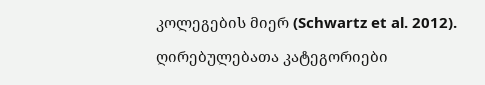კოლეგების მიერ (Schwartz et al. 2012).

ღირებულებათა კატეგორიები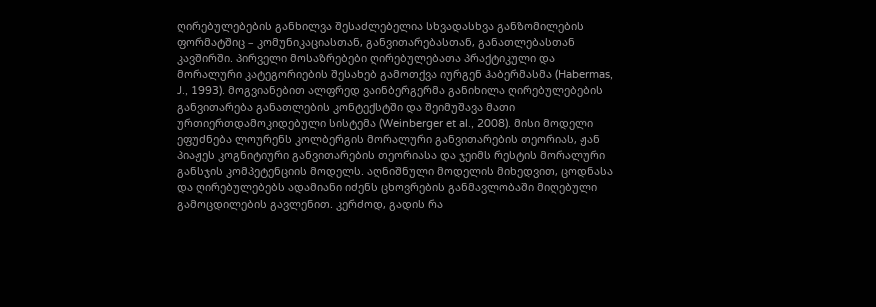ღირებულებების განხილვა შესაძლებელია სხვადასხვა განზომილების ფორმატშიც – კომუნიკაციასთან, განვითარებასთან, განათლებასთან კავშირში. პირველი მოსაზრებები ღირებულებათა პრაქტიკული და მორალური კატეგორიების შესახებ გამოთქვა იურგენ ჰაბერმასმა (Habermas, J., 1993). მოგვიანებით ალფრედ ვაინბერგერმა განიხილა ღირებულებების განვითარება განათლების კონტექსტში და შეიმუშავა მათი ურთიერთდამოკიდებული სისტემა (Weinberger et al., 2008). მისი მოდელი ეფუძნება ლოურენს კოლბერგის მორალური განვითარების თეორიას, ჟან პიაჟეს კოგნიტიური განვითარების თეორიასა და ჯეიმს რესტის მორალური განსჯის კომპეტენციის მოდელს. აღნიშნული მოდელის მიხედვით, ცოდნასა და ღირებულებებს ადამიანი იძენს ცხოვრების განმავლობაში მიღებული გამოცდილების გავლენით. კერძოდ, გადის რა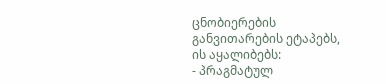ცნობიერების განვითარების ეტაპებს, ის აყალიბებს:
- პრაგმატულ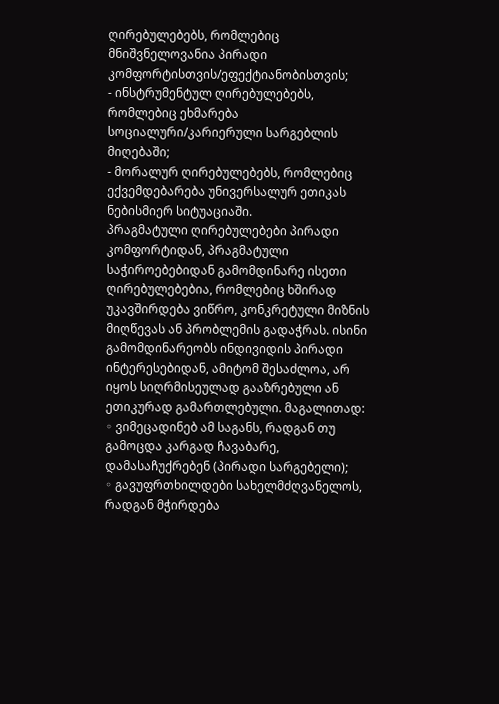ღირებულებებს, რომლებიც მნიშვნელოვანია პირადი კომფორტისთვის/ეფექტიანობისთვის;
- ინსტრუმენტულ ღირებულებებს, რომლებიც ეხმარება სოციალური/კარიერული სარგებლის მიღებაში;
- მორალურ ღირებულებებს, რომლებიც ექვემდებარება უნივერსალურ ეთიკას ნებისმიერ სიტუაციაში.
პრაგმატული ღირებულებები პირადი კომფორტიდან, პრაგმატული საჭიროებებიდან გამომდინარე ისეთი ღირებულებებია, რომლებიც ხშირად უკავშირდება ვიწრო, კონკრეტული მიზნის მიღწევას ან პრობლემის გადაჭრას. ისინი გამომდინარეობს ინდივიდის პირადი ინტერესებიდან, ამიტომ შესაძლოა, არ იყოს სიღრმისეულად გააზრებული ან ეთიკურად გამართლებული. მაგალითად:
◦ ვიმეცადინებ ამ საგანს, რადგან თუ გამოცდა კარგად ჩავაბარე, დამასაჩუქრებენ (პირადი სარგებელი);
◦ გავუფრთხილდები სახელმძღვანელოს, რადგან მჭირდება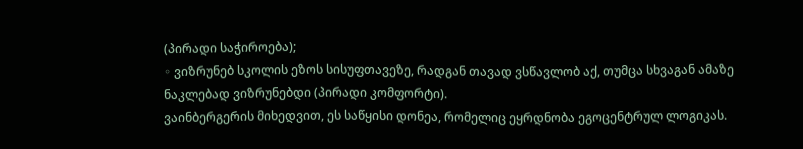(პირადი საჭიროება);
◦ ვიზრუნებ სკოლის ეზოს სისუფთავეზე, რადგან თავად ვსწავლობ აქ, თუმცა სხვაგან ამაზე ნაკლებად ვიზრუნებდი (პირადი კომფორტი).
ვაინბერგერის მიხედვით, ეს საწყისი დონეა, რომელიც ეყრდნობა ეგოცენტრულ ლოგიკას.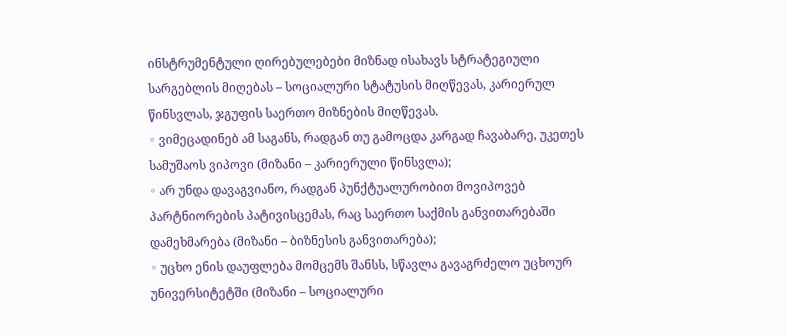ინსტრუმენტული ღირებულებები მიზნად ისახავს სტრატეგიული სარგებლის მიღებას – სოციალური სტატუსის მიღწევას, კარიერულ წინსვლას, ჯგუფის საერთო მიზნების მიღწევას.
◦ ვიმეცადინებ ამ საგანს, რადგან თუ გამოცდა კარგად ჩავაბარე, უკეთეს სამუშაოს ვიპოვი (მიზანი – კარიერული წინსვლა);
◦ არ უნდა დავაგვიანო, რადგან პუნქტუალურობით მოვიპოვებ პარტნიორების პატივისცემას, რაც საერთო საქმის განვითარებაში დამეხმარება (მიზანი – ბიზნესის განვითარება);
◦ უცხო ენის დაუფლება მომცემს შანსს, სწავლა გავაგრძელო უცხოურ უნივერსიტეტში (მიზანი – სოციალური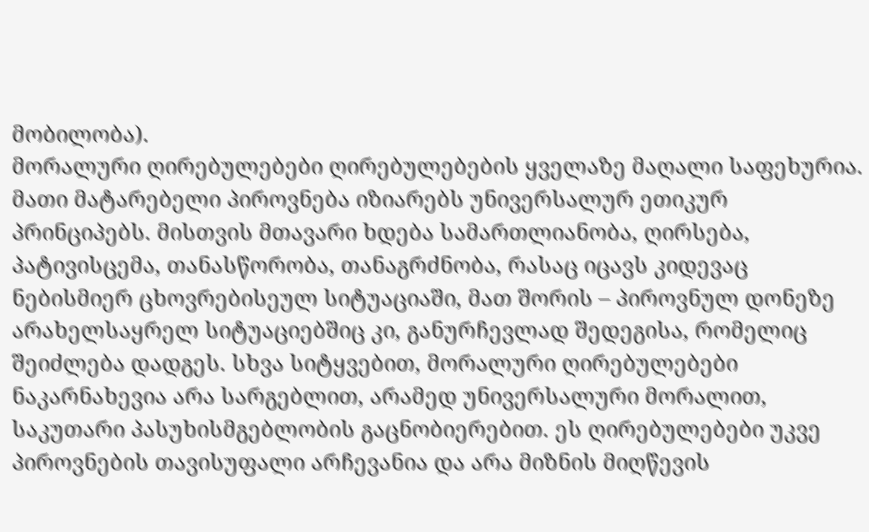მობილობა).
მორალური ღირებულებები ღირებულებების ყველაზე მაღალი საფეხურია. მათი მატარებელი პიროვნება იზიარებს უნივერსალურ ეთიკურ პრინციპებს. მისთვის მთავარი ხდება სამართლიანობა, ღირსება, პატივისცემა, თანასწორობა, თანაგრძნობა, რასაც იცავს კიდევაც ნებისმიერ ცხოვრებისეულ სიტუაციაში, მათ შორის – პიროვნულ დონეზე არახელსაყრელ სიტუაციებშიც კი, განურჩევლად შედეგისა, რომელიც შეიძლება დადგეს. სხვა სიტყვებით, მორალური ღირებულებები ნაკარნახევია არა სარგებლით, არამედ უნივერსალური მორალით, საკუთარი პასუხისმგებლობის გაცნობიერებით. ეს ღირებულებები უკვე პიროვნების თავისუფალი არჩევანია და არა მიზნის მიღწევის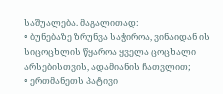საშუალება. მაგალითად:
◦ ბუნებაზე ზრუნვა საჭიროა, ვინაიდან ის სიცოცხლის წყაროა ყველა ცოცხალი არსებისთვის, ადამიანის ჩათვლით;
◦ ერთმანეთს პატივი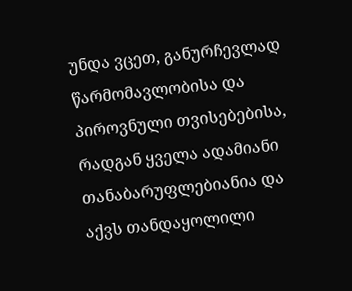უნდა ვცეთ, განურჩევლად წარმომავლობისა და პიროვნული თვისებებისა, რადგან ყველა ადამიანი თანაბარუფლებიანია და აქვს თანდაყოლილი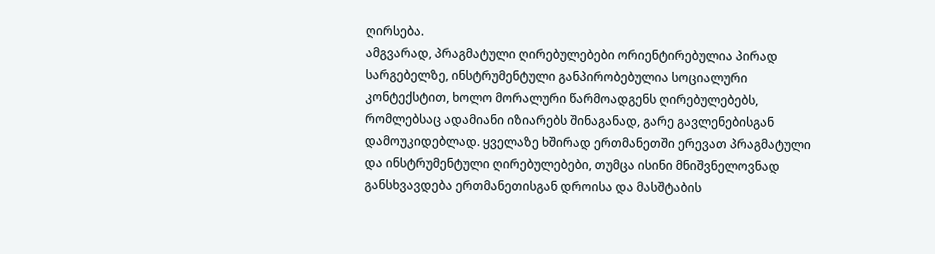ღირსება.
ამგვარად, პრაგმატული ღირებულებები ორიენტირებულია პირად სარგებელზე, ინსტრუმენტული განპირობებულია სოციალური კონტექსტით, ხოლო მორალური წარმოადგენს ღირებულებებს, რომლებსაც ადამიანი იზიარებს შინაგანად, გარე გავლენებისგან დამოუკიდებლად. ყველაზე ხშირად ერთმანეთში ერევათ პრაგმატული და ინსტრუმენტული ღირებულებები, თუმცა ისინი მნიშვნელოვნად განსხვავდება ერთმანეთისგან დროისა და მასშტაბის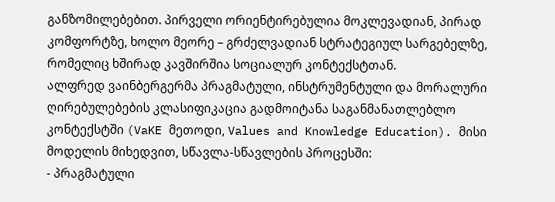განზომილებებით. პირველი ორიენტირებულია მოკლევადიან, პირად კომფორტზე, ხოლო მეორე – გრძელვადიან სტრატეგიულ სარგებელზე, რომელიც ხშირად კავშირშია სოციალურ კონტექსტთან.
ალფრედ ვაინბერგერმა პრაგმატული, ინსტრუმენტული და მორალური ღირებულებების კლასიფიკაცია გადმოიტანა საგანმანათლებლო კონტექსტში (VaKE მეთოდი, Values and Knowledge Education). მისი მოდელის მიხედვით, სწავლა-სწავლების პროცესში:
- პრაგმატული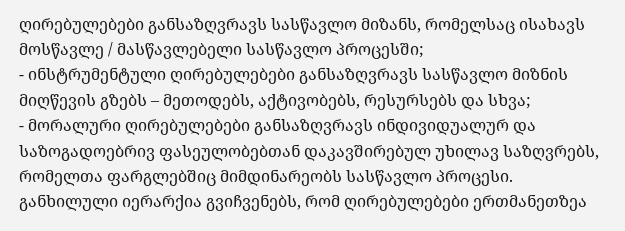ღირებულებები განსაზღვრავს სასწავლო მიზანს, რომელსაც ისახავს მოსწავლე / მასწავლებელი სასწავლო პროცესში;
- ინსტრუმენტული ღირებულებები განსაზღვრავს სასწავლო მიზნის მიღწევის გზებს – მეთოდებს, აქტივობებს, რესურსებს და სხვა;
- მორალური ღირებულებები განსაზღვრავს ინდივიდუალურ და საზოგადოებრივ ფასეულობებთან დაკავშირებულ უხილავ საზღვრებს, რომელთა ფარგლებშიც მიმდინარეობს სასწავლო პროცესი.
განხილული იერარქია გვიჩვენებს, რომ ღირებულებები ერთმანეთზეა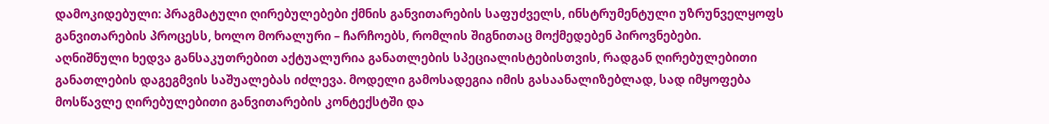დამოკიდებული: პრაგმატული ღირებულებები ქმნის განვითარების საფუძველს, ინსტრუმენტული უზრუნველყოფს განვითარების პროცესს, ხოლო მორალური – ჩარჩოებს, რომლის შიგნითაც მოქმედებენ პიროვნებები.
აღნიშნული ხედვა განსაკუთრებით აქტუალურია განათლების სპეციალისტებისთვის, რადგან ღირებულებითი განათლების დაგეგმვის საშუალებას იძლევა. მოდელი გამოსადეგია იმის გასაანალიზებლად, სად იმყოფება მოსწავლე ღირებულებითი განვითარების კონტექსტში და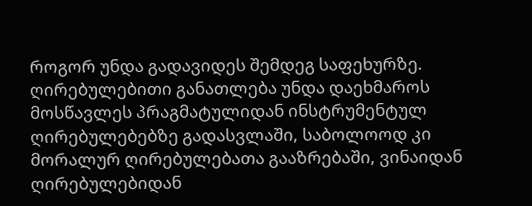როგორ უნდა გადავიდეს შემდეგ საფეხურზე. ღირებულებითი განათლება უნდა დაეხმაროს მოსწავლეს პრაგმატულიდან ინსტრუმენტულ ღირებულებებზე გადასვლაში, საბოლოოდ კი მორალურ ღირებულებათა გააზრებაში, ვინაიდან ღირებულებიდან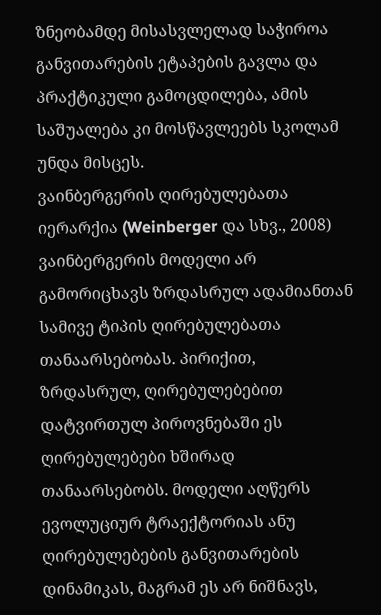ზნეობამდე მისასვლელად საჭიროა განვითარების ეტაპების გავლა და პრაქტიკული გამოცდილება, ამის საშუალება კი მოსწავლეებს სკოლამ უნდა მისცეს.
ვაინბერგერის ღირებულებათა იერარქია (Weinberger და სხვ., 2008)
ვაინბერგერის მოდელი არ გამორიცხავს ზრდასრულ ადამიანთან სამივე ტიპის ღირებულებათა თანაარსებობას. პირიქით, ზრდასრულ, ღირებულებებით დატვირთულ პიროვნებაში ეს ღირებულებები ხშირად თანაარსებობს. მოდელი აღწერს ევოლუციურ ტრაექტორიას ანუ ღირებულებების განვითარების დინამიკას, მაგრამ ეს არ ნიშნავს,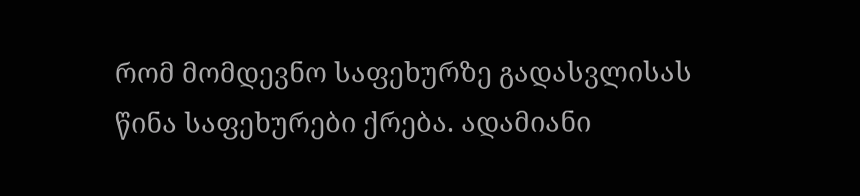რომ მომდევნო საფეხურზე გადასვლისას წინა საფეხურები ქრება. ადამიანი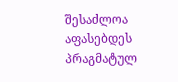შესაძლოა აფასებდეს პრაგმატულ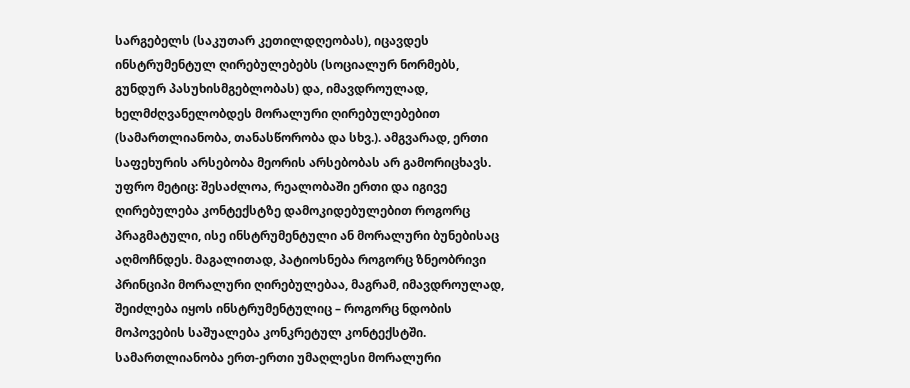სარგებელს (საკუთარ კეთილდღეობას), იცავდეს ინსტრუმენტულ ღირებულებებს (სოციალურ ნორმებს, გუნდურ პასუხისმგებლობას) და, იმავდროულად, ხელმძღვანელობდეს მორალური ღირებულებებით (სამართლიანობა, თანასწორობა და სხვ.). ამგვარად, ერთი საფეხურის არსებობა მეორის არსებობას არ გამორიცხავს. უფრო მეტიც: შესაძლოა, რეალობაში ერთი და იგივე ღირებულება კონტექსტზე დამოკიდებულებით როგორც პრაგმატული, ისე ინსტრუმენტული ან მორალური ბუნებისაც აღმოჩნდეს. მაგალითად, პატიოსნება როგორც ზნეობრივი პრინციპი მორალური ღირებულებაა, მაგრამ, იმავდროულად, შეიძლება იყოს ინსტრუმენტულიც – როგორც ნდობის მოპოვების საშუალება კონკრეტულ კონტექსტში. სამართლიანობა ერთ-ერთი უმაღლესი მორალური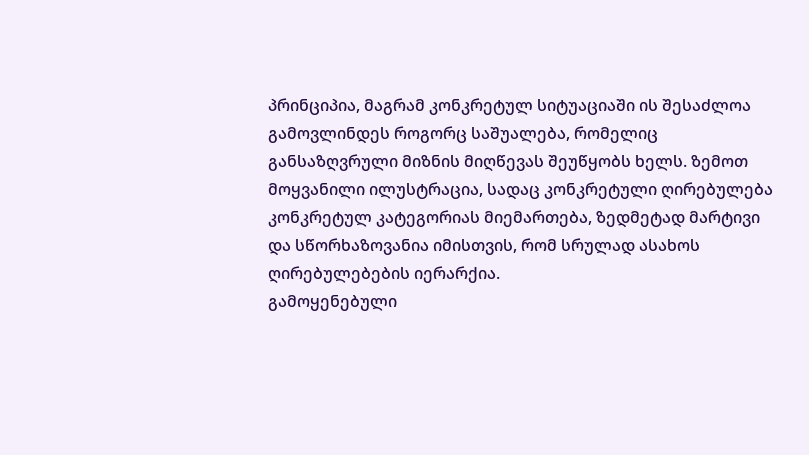პრინციპია, მაგრამ კონკრეტულ სიტუაციაში ის შესაძლოა გამოვლინდეს როგორც საშუალება, რომელიც განსაზღვრული მიზნის მიღწევას შეუწყობს ხელს. ზემოთ მოყვანილი ილუსტრაცია, სადაც კონკრეტული ღირებულება კონკრეტულ კატეგორიას მიემართება, ზედმეტად მარტივი და სწორხაზოვანია იმისთვის, რომ სრულად ასახოს ღირებულებების იერარქია.
გამოყენებული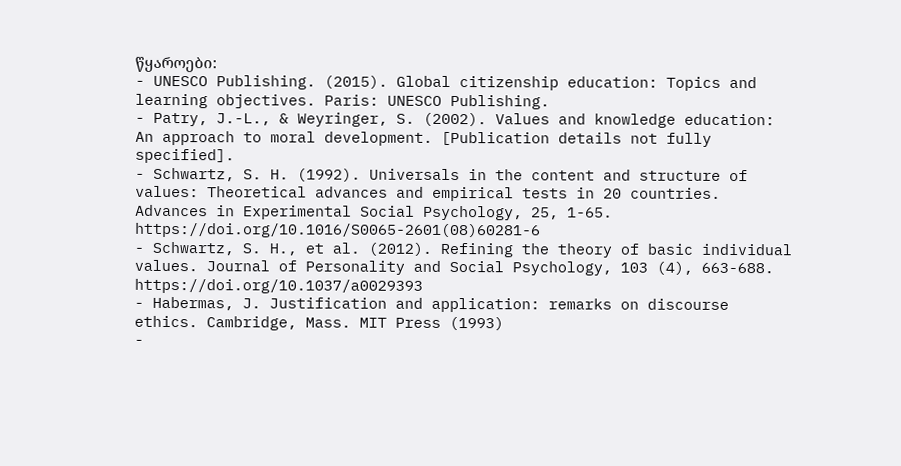წყაროები:
- UNESCO Publishing. (2015). Global citizenship education: Topics and learning objectives. Paris: UNESCO Publishing.
- Patry, J.-L., & Weyringer, S. (2002). Values and knowledge education: An approach to moral development. [Publication details not fully specified].
- Schwartz, S. H. (1992). Universals in the content and structure of values: Theoretical advances and empirical tests in 20 countries. Advances in Experimental Social Psychology, 25, 1-65. https://doi.org/10.1016/S0065-2601(08)60281-6
- Schwartz, S. H., et al. (2012). Refining the theory of basic individual values. Journal of Personality and Social Psychology, 103 (4), 663-688. https://doi.org/10.1037/a0029393
- Habermas, J. Justification and application: remarks on discourse ethics. Cambridge, Mass. MIT Press (1993)
-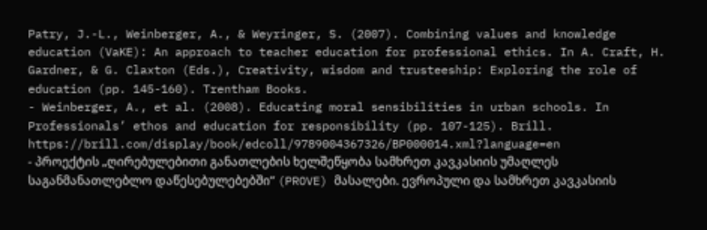Patry, J.-L., Weinberger, A., & Weyringer, S. (2007). Combining values and knowledge education (VaKE): An approach to teacher education for professional ethics. In A. Craft, H. Gardner, & G. Claxton (Eds.), Creativity, wisdom and trusteeship: Exploring the role of education (pp. 145-160). Trentham Books.
- Weinberger, A., et al. (2008). Educating moral sensibilities in urban schools. In Professionals’ ethos and education for responsibility (pp. 107-125). Brill. https://brill.com/display/book/edcoll/9789004367326/BP000014.xml?language=en
- პროექტის „ღირებულებითი განათლების ხელშეწყობა სამხრეთ კავკასიის უმაღლეს საგანმანათლებლო დაწესებულებებში“ (PROVE) მასალები. ევროპული და სამხრეთ კავკასიის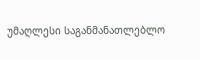უმაღლესი საგანმანათლებლო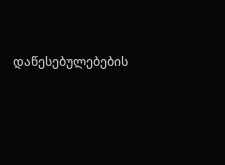დაწესებულებების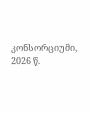კონსორციუმი, 2026 წ.